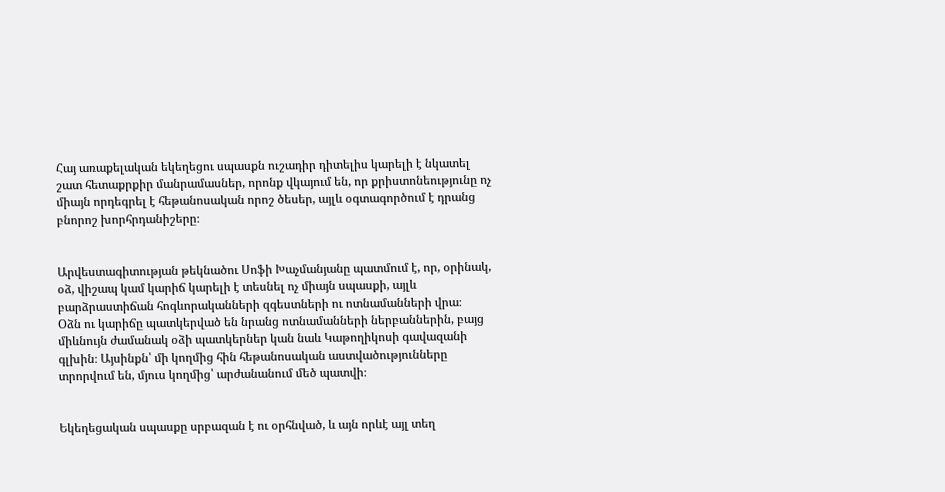Հայ առաքելական եկեղեցու սպասքն ուշադիր դիտելիս կարելի է նկատել շատ հետաքրքիր մանրամասներ, որոնք վկայում են, որ քրիստոնեությունը ոչ միայն որդեգրել է հեթանոսական որոշ ծեսեր, այլև օգտագործում է դրանց բնորոշ խորհրդանիշերը։


Արվեստագիտության թեկնածու Սոֆի Խաչմանյանը պատմում է, որ, օրինակ, օձ, վիշապ կամ կարիճ կարելի է տեսնել ոչ միայն սպասքի, այլև բարձրաստիճան հոգևորականների զգեստների ու ոտնամանների վրա։
Օձն ու կարիճը պատկերված են նրանց ոտնամանների ներբաններին, բայց միևնույն ժամանակ օձի պատկերներ կան նաև Կաթողիկոսի գավազանի գլխին։ Այսինքն՝ մի կողմից հին հեթանոսական աստվածությունները տրորվում են, մյուս կողմից՝ արժանանում մեծ պատվի։


Եկեղեցական սպասքը սրբազան է ու օրհնված, և այն որևէ այլ տեղ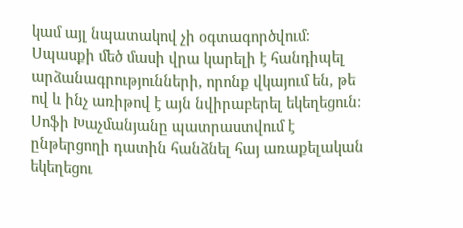կամ այլ նպատակով չի օգտագործվում։ Սպասքի մեծ մասի վրա կարելի է հանդիպել արձանագրությունների, որոնք վկայում են, թե ով և ինչ առիթով է այն նվիրաբերել եկեղեցուն։
Սոֆի Խաչմանյանը պատրաստվում է ընթերցողի դատին հանձնել հայ առաքելական եկեղեցու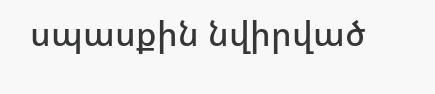սպասքին նվիրված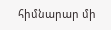հիմնարար մի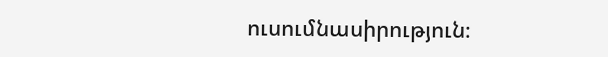ուսումնասիրություն։